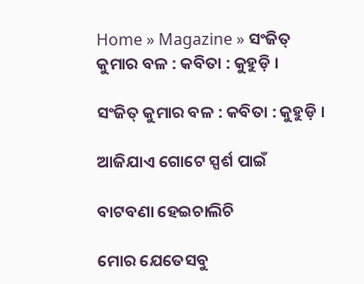Home » Magazine » ସଂଜିତ୍ କୁମାର ବଳ : କବିତା : କୁହୁଡ଼ି ।

ସଂଜିତ୍ କୁମାର ବଳ : କବିତା : କୁହୁଡ଼ି ।

ଆଜିଯାଏ ଗୋଟେ ସ୍ପର୍ଶ ପାଇଁ

ବାଟବଣା ହେଇଚାଲିଚି

ମୋର ଯେତେସବୁ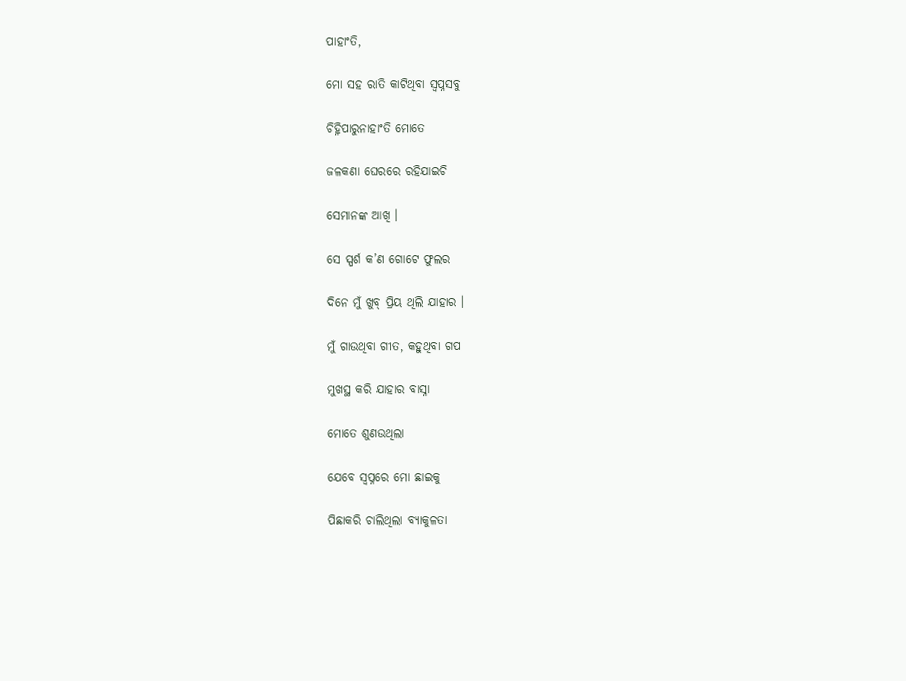ପାହାଂତି,

ମୋ ସହ ରାତି କାଟିଥିବା ସ୍ୱପ୍ନସବୁ

ଚିହ୍ନିପାରୁନାହାଂତି ମୋତେ

ଜଳକଣା ଘେରରେ ରହିଯାଇଚି

ସେମାନଙ୍କ ଆଖି ।

ସେ ସ୍ପର୍ଶ କ’ଣ ଗୋଟେ ଫୁଲର

ଦିନେ ମୁଁ ଖୁବ୍ ପ୍ରିୟ ଥିଲି ଯାହାର ।

ମୁଁ ଗାଉଥିବା ଗୀତ, କହୁଥିବା ଗପ

ମୁଖସ୍ଥ କରି ଯାହାର ବାସ୍ନା

ମୋତେ ଶୁଣଉଥିଲା

ଯେବେ ସ୍ୱପ୍ନରେ ମୋ ଛାଇକୁ

ପିଛାକରି ଚାଲିଥିଲା ବ୍ୟାକୁଳତା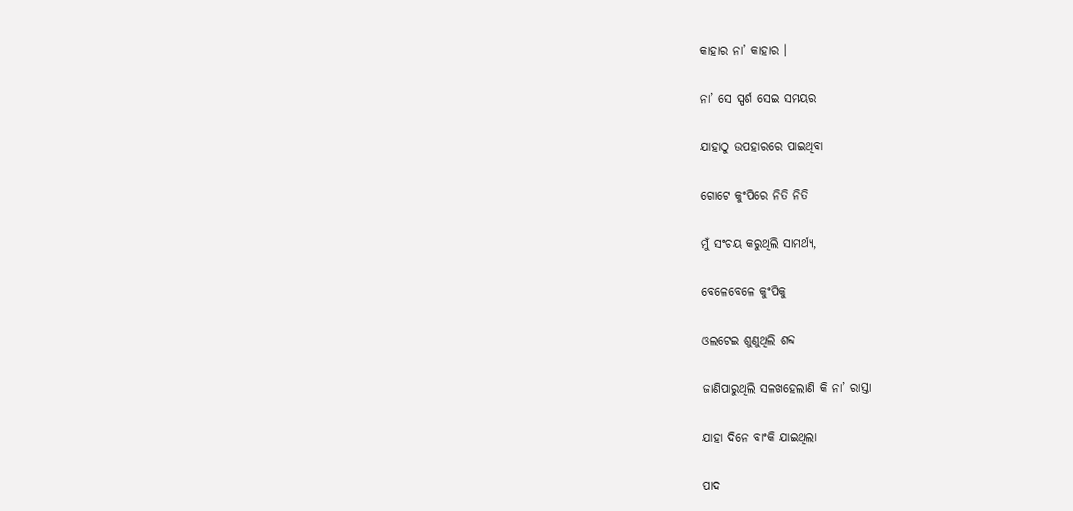କାହାର ନା’ କାହାର ।

ନା’ ସେ ସ୍ପର୍ଶ ସେଇ ସମୟର

ଯାହାଠୁ ଉପହାରରେ ପାଇଥିବା

ଗୋଟେ କୁଂପିରେ ନିତି ନିତି

ମୁଁ ସଂଚୟ କରୁଥିଲି ସାମର୍ଥ୍ୟ,

ବେଳେବେଳେ କୁଂପିକୁ

ଓଲଟେଇ ଶୁଣୁଥିଲି ଶବ୍ଦ

ଜାଣିପାରୁଥିଲି ସଳଖହେଲାଣି କି ନା’ ରାସ୍ତା

ଯାହା ଦିନେ ବାଂକି ଯାଇଥିଲା

ପାଦ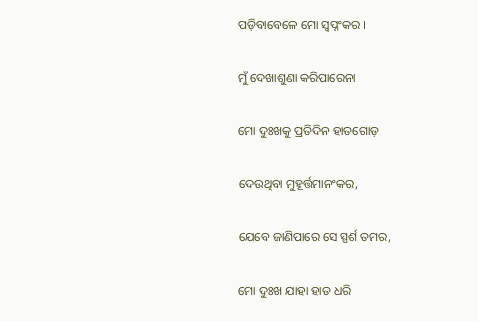ପଡ଼ିବାବେଳେ ମୋ ସ୍ୱପ୍ନଂକର ।

ମୁଁ ଦେଖାଶୁଣା କରିପାରେନା

ମୋ ଦୁଃଖକୁ ପ୍ରତିଦିନ ହାତଗୋଡ଼

ଦେଉଥିବା ମୁହୂର୍ତ୍ତମାନଂକର,

ଯେବେ ଜାଣିପାରେ ସେ ସ୍ପର୍ଶ ତମର,

ମୋ ଦୁଃଖ ଯାହା ହାତ ଧରି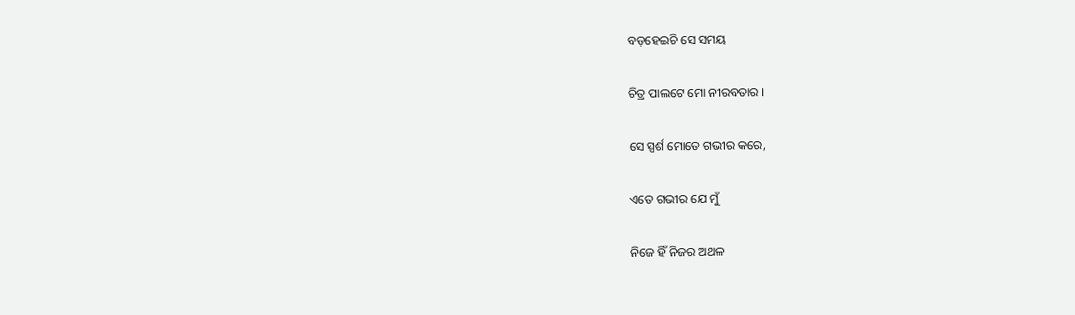ବଡ଼ହେଇଚି ସେ ସମୟ

ଚିତ୍ର ପାଲଟେ ମୋ ନୀରବତାର ।

ସେ ସ୍ପର୍ଶ ମୋତେ ଗଭୀର କରେ,

ଏତେ ଗଭୀର ଯେ ମୁଁ

ନିଜେ ହିଁ ନିଜର ଅଥଳ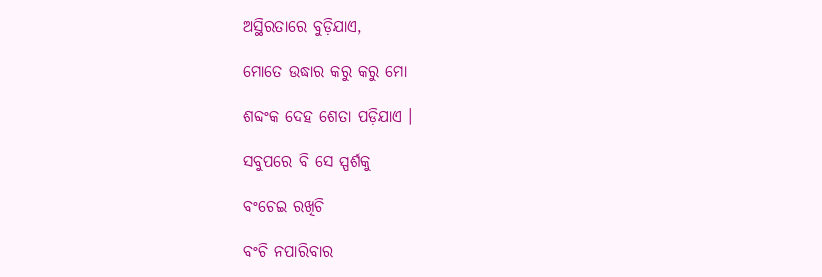ଅସ୍ଥିରତାରେ ବୁଡ଼ିଯାଏ,

ମୋତେ ଉଦ୍ଧାର କରୁ କରୁ ମୋ

ଶବ୍ଦଂକ ଦେହ ଶେତା ପଡ଼ିଯାଏ ।

ସବୁପରେ ବି ସେ ସ୍ପର୍ଶକୁ

ବଂଚେଇ ରଖିଚି

ବଂଚି ନପାରିବାର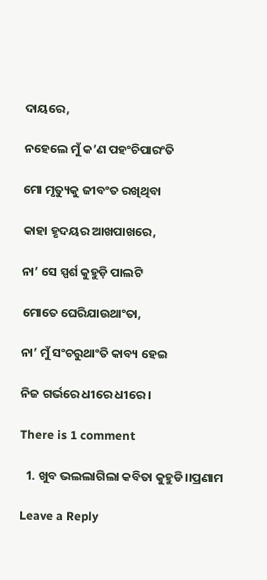ଦାୟରେ,

ନହେଲେ ମୁଁ କ’ଣ ପହଂଚିପାରଂତି

ମୋ ମୃତ୍ୟୁକୁ ଜୀବଂତ ରଖିଥିବା

କାହା ହୃଦୟର ଆଖପାଖରେ,

ନା’ ସେ ସ୍ପର୍ଶ କୁହୁଡ଼ି ପାଲଟି

ମୋତେ ଘେରିଯାଉଥାଂତା,

ନା’ ମୁଁ ସଂଚରୁଥାଂତି କାବ୍ୟ ହେଇ

ନିଜ ଗର୍ଭରେ ଧୀରେ ଧୀରେ ।

There is 1 comment

  1. ଖୁବ ଭଲଲାଗିଲା କବିତା କୁହୁଡି।।ପ୍ରଣାମ

Leave a Reply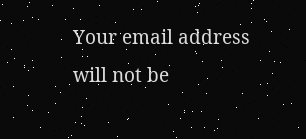Your email address will not be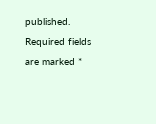published. Required fields are marked *